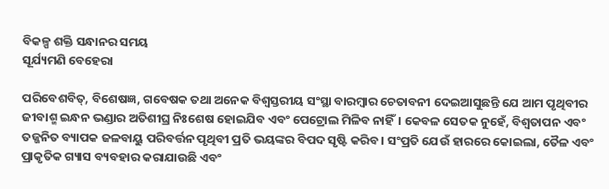ବିକଳ୍ପ ଶକ୍ତି ସନ୍ଧାନର ସମୟ
ସୂର୍ଯ୍ୟମଣି ବେହେରା

ପରିବେଶବିତ୍, ବିଶେଷଜ୍ଞ, ଗବେଷକ ତଥା ଅନେକ ବିଶ୍ବସ୍ତରୀୟ ସଂସ୍ଥା ବାରମ୍ବାର ଚେତାବନୀ ଦେଇଆସୁଛନ୍ତି ଯେ ଆମ ପୃଥିବୀର ଜୀବାଶ୍ମ ଇନ୍ଧନ ଭଣ୍ଡାର ଅତିଶୀଘ୍ର ନିଃଶେଷ ହୋଇଯିବ ଏବଂ ପେଟ୍ରୋଲ ମିଳିବ ନାହିଁ। କେବଳ ସେତକ ନୁହେଁ, ବିଶ୍ବତାପନ ଏବଂ ତଜ୍ଜନିତ ବ୍ୟାପକ ଜଳବାୟୁ ପରିବର୍ତ୍ତନ ପୃଥିବୀ ପ୍ରତି ଭୟଙ୍କର ବିପଦ ସୃଷ୍ଟି କରିବ। ସଂପ୍ରତି ଯେଉଁ ହାରରେ କୋଇଲା, ତୈଳ ଏବଂ ପ୍ରାକୃତିକ ଗ୍ୟାସ ବ୍ୟବହାର କରାଯାଉଛି ଏବଂ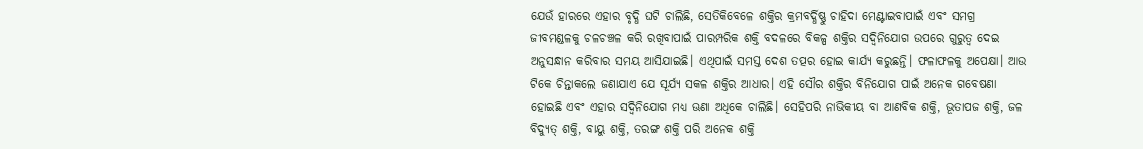ଯେଉଁ ହାରରେ ଏହାର ବୃଦ୍ଧି ଘଟି ଚାଲିଛି, ସେତିକିବେଳେ ଶକ୍ତିର କ୍ରମବର୍ଦ୍ଧିଷ୍ଣୁ ଚାହିଦା ମେଣ୍ଟାଇବାପାଇଁ ଏବଂ ସମଗ୍ର ଜୀବମଣ୍ଡଳକୁ ଚଳଚଞ୍ଚଳ କରି ରଖିବାପାଇଁ ପାରମ୍ପରିକ ଶକ୍ତି ବଦଳରେ ବିକଳ୍ପ ଶକ୍ତିର ସଦ୍ବିନିଯୋଗ ଉପରେ ଗୁରୁତ୍ବ ଦେଇ ଅନୁସନ୍ଧାନ କରିବାର ସମୟ ଆସିଯାଇଛି। ଏଥିପାଇଁ ସମସ୍ତ ଦେଶ ତତ୍ପର ହୋଇ କାର୍ଯ୍ୟ କରୁଛନ୍ତି। ଫଳାଫଳକୁ ଅପେକ୍ଷା। ଆଉ ଟିକେ ଚିନ୍ତାକଲେ ଜଣାଯାଏ ଯେ ସୂର୍ଯ୍ୟ ସକଳ ଶକ୍ତିର ଆଧାର। ଏହି ସୌର ଶକ୍ତିର ବିନିଯୋଗ ପାଇଁ ଅନେକ ଗବେଷଣା ହୋଇଛି ଏବଂ ଏହାର ସଦ୍ବିନିଯୋଗ ମଧ୍ୟ ଊଣା ଅଧିକେ ଚାଲିଛି। ସେହିପରି ନାଭିକୀୟ ବା ଆଣବିକ ଶକ୍ତି, ଭୂତାପଜ ଶକ୍ତି, ଜଳ ବିଦ୍ୟୁତ୍ ଶକ୍ତି, ବାୟୁ ଶକ୍ତି, ତରଙ୍ଗ ଶକ୍ତି ପରି ଅନେକ ଶକ୍ତି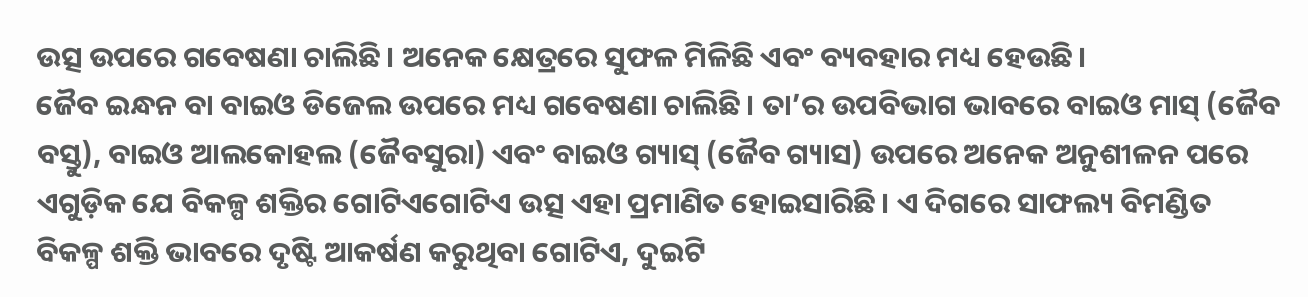ଉତ୍ସ ଉପରେ ଗବେଷଣା ଚାଲିଛି। ଅନେକ କ୍ଷେତ୍ରରେ ସୁଫଳ ମିଳିଛି ଏବଂ ବ୍ୟବହାର ମଧ୍ୟ ହେଉଛି।
ଜୈବ ଇନ୍ଧନ ବା ବାଇଓ ଡିଜେଲ ଉପରେ ମଧ୍ୟ ଗବେଷଣା ଚାଲିଛି। ତା’ର ଉପବିଭାଗ ଭାବରେ ବାଇଓ ମାସ୍ (ଜୈବ ବସ୍ତୁ), ବାଇଓ ଆଲକୋହଲ (ଜୈବସୁରା) ଏବଂ ବାଇଓ ଗ୍ୟାସ୍ (ଜୈବ ଗ୍ୟାସ) ଉପରେ ଅନେକ ଅନୁଶୀଳନ ପରେ ଏଗୁଡ଼ିକ ଯେ ବିକଳ୍ପ ଶକ୍ତିର ଗୋଟିଏଗୋଟିଏ ଉତ୍ସ ଏହା ପ୍ରମାଣିତ ହୋଇସାରିଛି। ଏ ଦିଗରେ ସାଫଲ୍ୟ ବିମଣ୍ଡିତ ବିକଳ୍ପ ଶକ୍ତି ଭାବରେ ଦୃଷ୍ଟି ଆକର୍ଷଣ କରୁଥିବା ଗୋଟିଏ, ଦୁଇଟି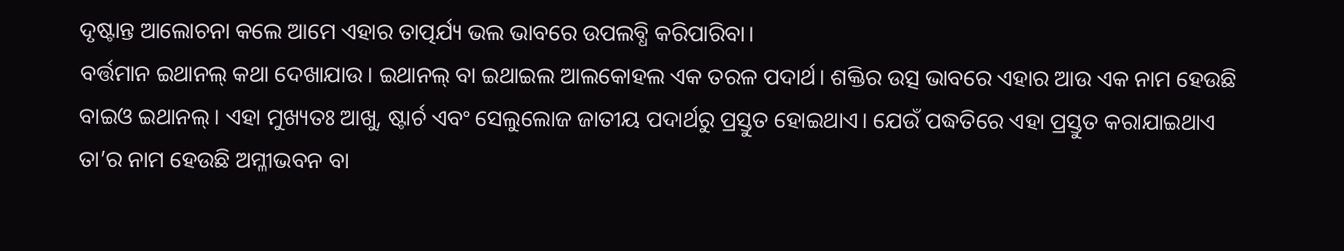ଦୃଷ୍ଟାନ୍ତ ଆଲୋଚନା କଲେ ଆମେ ଏହାର ତାତ୍ପର୍ଯ୍ୟ ଭଲ ଭାବରେ ଉପଲବ୍ଧି କରିପାରିବା।
ବର୍ତ୍ତମାନ ଇଥାନଲ୍ କଥା ଦେଖାଯାଉ। ଇଥାନଲ୍ ବା ଇଥାଇଲ ଆଲକୋହଲ ଏକ ତରଳ ପଦାର୍ଥ। ଶକ୍ତିର ଉତ୍ସ ଭାବରେ ଏହାର ଆଉ ଏକ ନାମ ହେଉଛି ବାଇଓ ଇଥାନଲ୍। ଏହା ମୁଖ୍ୟତଃ ଆଖୁ, ଷ୍ଟାର୍ଚ ଏବଂ ସେଲୁଲୋଜ ଜାତୀୟ ପଦାର୍ଥରୁ ପ୍ରସ୍ତୁତ ହୋଇଥାଏ। ଯେଉଁ ପଦ୍ଧତିରେ ଏହା ପ୍ରସ୍ତୁତ କରାଯାଇଥାଏ ତା’ର ନାମ ହେଉଛି ଅମ୍ଳୀଭବନ ବା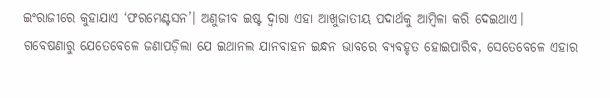ଇଂରାଜୀରେ କୁହାଯାଏ ‘ଫରମେଣ୍ଟସନ’। ଅଣୁଜୀବ ଇଷ୍ଟ ଦ୍ବାରା ଏହା ଆଖୁଜାତୀୟ ପଦାର୍ଥକୁ ଆମ୍ବିଳା କରି ଦେଇଥାଏ।
ଗବେଷଣାରୁ ଯେତେବେଳେ ଜଣାପଡ଼ିଲା ଯେ ଇଥାନଲ ଯାନବାହନ ଇନ୍ଧନ ଭାବରେ ବ୍ୟବହୃତ ହୋଇପାରିବ, ସେତେବେଳେ ଏହାର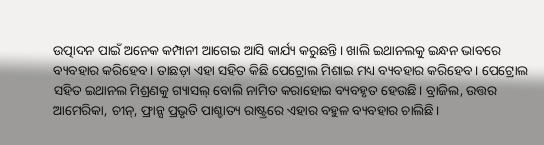ଉତ୍ପାଦନ ପାଇଁ ଅନେକ କମ୍ପାନୀ ଆଗେଇ ଆସି କାର୍ଯ୍ୟ କରୁଛନ୍ତି। ଖାଲି ଇଥାନଲକୁ ଇନ୍ଧନ ଭାବରେ ବ୍ୟବହାର କରିହେବ। ତାଛଡ଼ା ଏହା ସହିତ କିଛି ପେଟ୍ରୋଲ ମିଶାଇ ମଧ୍ୟ ବ୍ୟବହାର କରିହେବ। ପେଟ୍ରୋଲ ସହିତ ଇଥାନଲ ମିଶ୍ରଣକୁ ଗ୍ୟାସଲ୍ ବୋଲି ନାମିତ କରାହୋଇ ବ୍ୟବହୃତ ହେଉଛି। ବ୍ରାଜିଲ, ଉତ୍ତର ଆମେରିକା, ଚୀନ୍, ଫ୍ରାନ୍ସ ପ୍ରଭୃତି ପାଶ୍ଚାତ୍ୟ ରାଷ୍ଟ୍ରରେ ଏହାର ବହୁଳ ବ୍ୟବହାର ଚାଲିଛି।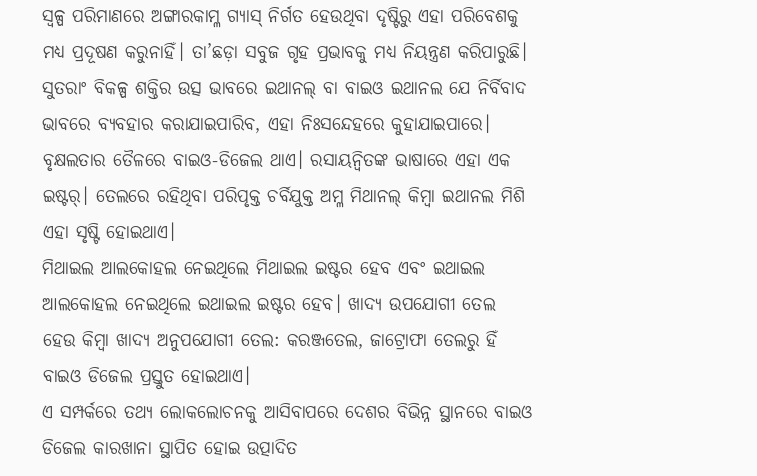ସ୍ବଳ୍ପ ପରିମାଣରେ ଅଙ୍ଗାରକାମ୍ଳ ଗ୍ୟାସ୍ ନିର୍ଗତ ହେଉଥିବା ଦୃଷ୍ଟିରୁ ଏହା ପରିବେଶକୁ ମଧ୍ୟ ପ୍ରଦୂଷଣ କରୁନାହିଁ। ତା’ଛଡ଼ା ସବୁଜ ଗୃହ ପ୍ରଭାବକୁ ମଧ୍ୟ ନିୟନ୍ତ୍ରଣ କରିପାରୁଛି। ସୁତରାଂ ବିକଳ୍ପ ଶକ୍ତିର ଉତ୍ସ ଭାବରେ ଇଥାନଲ୍ ବା ବାଇଓ ଇଥାନଲ ଯେ ନିର୍ବିବାଦ ଭାବରେ ବ୍ୟବହାର କରାଯାଇପାରିବ, ଏହା ନିଃସନ୍ଦେହରେ କୁହାଯାଇପାରେ।
ବୃକ୍ଷଲତାର ତୈଳରେ ବାଇଓ-ଡିଜେଲ ଥାଏ। ରସାୟନ୍ବିତଙ୍କ ଭାଷାରେ ଏହା ଏକ ଇଷ୍ଟର୍। ତେଲରେ ରହିଥିବା ପରିପୃକ୍ତ ଚର୍ବିଯୁକ୍ତ ଅମ୍ଳ ମିଥାନଲ୍ କିମ୍ବା ଇଥାନଲ ମିଶି ଏହା ସୃଷ୍ଟି ହୋଇଥାଏ।
ମିଥାଇଲ ଆଲକୋହଲ ନେଇଥିଲେ ମିଥାଇଲ ଇଷ୍ଟର ହେବ ଏବଂ ଇଥାଇଲ ଆଲକୋହଲ ନେଇଥିଲେ ଇଥାଇଲ ଇଷ୍ଟର ହେବ। ଖାଦ୍ୟ ଉପଯୋଗୀ ତେଲ ହେଉ କିମ୍ବା ଖାଦ୍ୟ ଅନୁପଯୋଗୀ ତେଲ: କରଞ୍ଜତେଲ, ଜାଟ୍ରୋଫା ତେଲରୁ ହିଁ ବାଇଓ ଡିଜେଲ ପ୍ରସ୍ତୁତ ହୋଇଥାଏ।
ଏ ସମ୍ପର୍କରେ ତଥ୍ୟ ଲୋକଲୋଚନକୁ ଆସିବାପରେ ଦେଶର ବିଭିନ୍ନ ସ୍ଥାନରେ ବାଇଓ ଡିଜେଲ କାରଖାନା ସ୍ଥାପିତ ହୋଇ ଉତ୍ପାଦିତ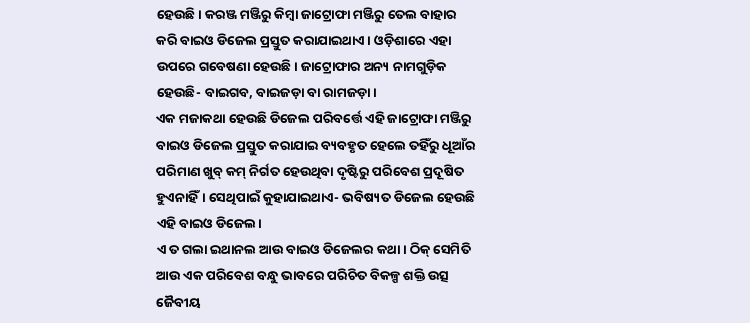ହେଉଛି। କରଞ୍ଜ ମଞ୍ଜିରୁ କିମ୍ବା ଜାଟ୍ରୋଫା ମଞ୍ଜିରୁ ତେଲ ବାହାର କରି ବାଇଓ ଡିଜେଲ ପ୍ରସ୍ତୁତ କରାଯାଇଥାଏ। ଓଡ଼ିଶାରେ ଏହା ଉପରେ ଗବେଷଣା ହେଉଛି। ଜାଟ୍ରୋଫାର ଅନ୍ୟ ନାମଗୁଡ଼ିକ ହେଉଛି- ବାଇଗବ, ବାଇଜଡ଼ା ବା ରାମଜଡ଼ା।
ଏକ ମଜାକଥା ହେଉଛି ଡିଜେଲ ପରିବର୍ତ୍ତେ ଏହି ଜାଟ୍ରୋଫା ମଞ୍ଜିରୁ ବାଇଓ ଡିଜେଲ ପ୍ରସ୍ତୁତ କରାଯାଇ ବ୍ୟବହୃତ ହେଲେ ତହିଁରୁ ଧୂଆଁର ପରିମାଣ ଖୁବ୍ କମ୍ ନିର୍ଗତ ହେଉଥିବା ଦୃଷ୍ଟିରୁ ପରିବେଶ ପ୍ରଦୂଷିତ ହୁଏନାହିଁ। ସେଥିପାଇଁ କୁହାଯାଇଥାଏ- ଭବିଷ୍ୟତ ଡିଜେଲ ହେଉଛି ଏହି ବାଇଓ ଡିଜେଲ।
ଏ ତ ଗଲା ଇଥାନଲ ଆଉ ବାଇଓ ଡିଜେଲର କଥା। ଠିକ୍ ସେମିତି ଆଉ ଏକ ପରିବେଶ ବନ୍ଧୁ ଭାବରେ ପରିଚିତ ବିକଳ୍ପ ଶକ୍ତି ଉତ୍ସ ଜୈବୀୟ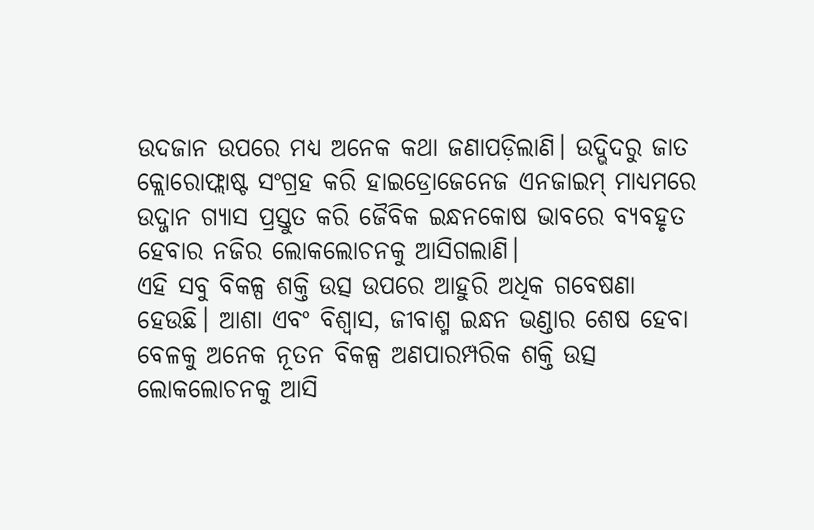ଉଦଜାନ ଉପରେ ମଧ୍ୟ ଅନେକ କଥା ଜଣାପଡ଼ିଲାଣି। ଉଦ୍ଭିଦରୁ ଜାତ କ୍ଲୋରୋଫ୍ଲାଷ୍ଟ ସଂଗ୍ରହ କରି ହାଇଡ୍ରୋଜେନେଜ ଏନଜାଇମ୍ ମାଧ୍ୟମରେ ଉଦ୍ଜାନ ଗ୍ୟାସ ପ୍ରସ୍ତୁତ କରି ଜୈବିକ ଇନ୍ଧନକୋଷ ଭାବରେ ବ୍ୟବହୃତ ହେବାର ନଜିର ଲୋକଲୋଚନକୁ ଆସିଗଲାଣି।
ଏହି ସବୁ ବିକଳ୍ପ ଶକ୍ତି ଉତ୍ସ ଉପରେ ଆହୁରି ଅଧିକ ଗବେଷଣା ହେଉଛି। ଆଶା ଏବଂ ବିଶ୍ବାସ, ଜୀବାଶ୍ମ ଇନ୍ଧନ ଭଣ୍ଡାର ଶେଷ ହେବା ବେଳକୁ ଅନେକ ନୂତନ ବିକଳ୍ପ ଅଣପାରମ୍ପରିକ ଶକ୍ତି ଉତ୍ସ ଲୋକଲୋଚନକୁ ଆସି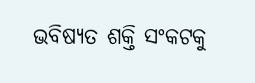ଭବିଷ୍ୟତ ଶକ୍ତି ସଂକଟକୁ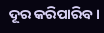ଦୂର କରିପାରିବ।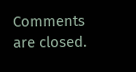Comments are closed.